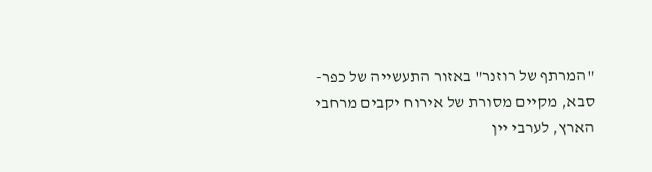"המרתף של רוזנר" באזור התעשייה של כפר-סבא, מקיים מסורת של אירוח יקבים מרחבי הארץ, לערבי יין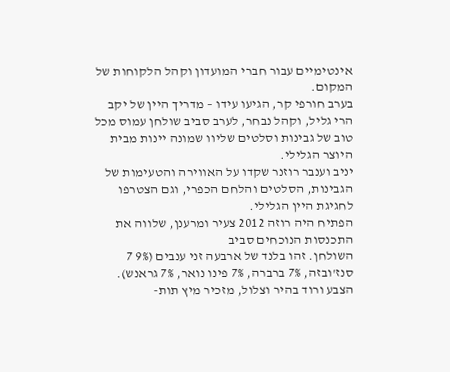אינטימיים עבור חברי המועדון וקהל הלקוחות של המקום.
בערב חורפי קר, הגיעו עידו – מדריך היין של יקב הרי גליל, וקהל נבחר, לערב סביב שולחן עמוס מכל טוב של גבינות וסלטים שליוו שמונה יינות מבית היוצר הגלילי.
יניב וענבר רוזנר שקדו על האווירה והטעימות של הגבינות, הסלטים והלחם הכפרי, וגם הצטרפו לחגיגת היין הגלילי.
הפתיח היה רוזה 2012 צעיר ומרענן, שלווה את התכנסות הנוכחים סביב
השולחן. זהו בלנד של ארבעה זני ענבים (9% 7 סנז'ובזה, 7% ברברה, 7% פינו נואר, 7% גראנש).
הצבע ורוד בהיר וצלול, מזכיר מיץ תות-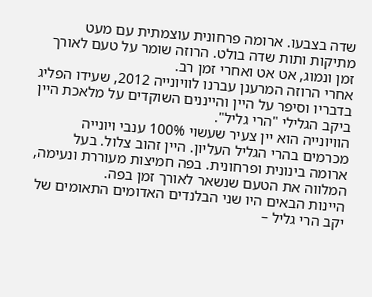שדה בצבעו. ארומה פרחונית עוצמתית עם מעט מתיקות ותות שדה בולט. הרוזה שומר על טעם לאורך זמן ונמוג, אט אט ואחרי זמן רב.
אחרי הרוזה המרענן עברנו לוויונייה 2012, שעידו הפליג בדבריו וסיפר על היין והייננים השוקדים על מלאכת היין ביקב הגלילי "הרי גליל".
הוויונייה הוא יין צעיר שעשוי 100% ענבי ויונייה מכרמים בהרי הגליל העליון. היין זהוב צלול. בעל ארומה בינונית ופרחונית. בפה חמיצות מעוררת ונעימה, המלווה את הטעם שנשאר לאורך זמן בפה.
היינות הבאים היו שני הבלנדים האדומים התאומים של יקב הרי גליל –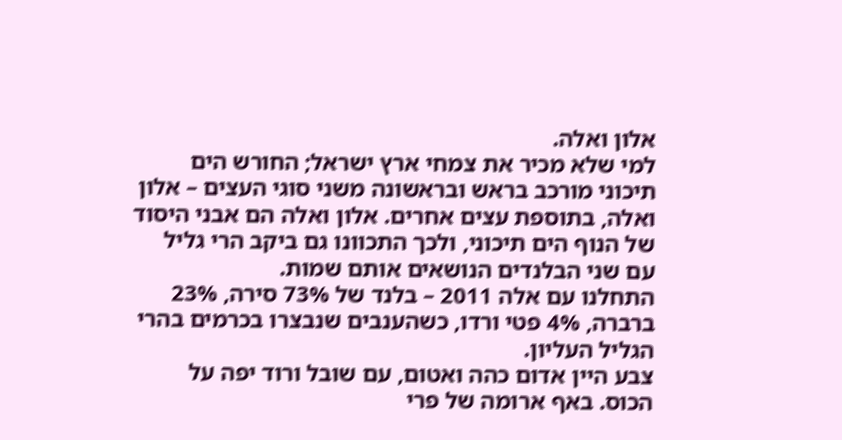אלון ואלה.
למי שלא מכיר את צמחי ארץ ישראל; החורש הים תיכוני מורכב בראש ובראשונה משני סוגי העצים – אלון ואלה, בתוספת עצים אחרים. אלון ואלה הם אבני היסוד
של הנוף הים תיכוני, ולכך התכוונו גם ביקב הרי גליל עם שני הבלנדים הנושאים אותם שמות.
התחלנו עם אלה 2011 – בלנד של 73% סירה, 23% ברברה, 4% פטי ורדו, כשהענבים שנבצרו בכרמים בהרי הגליל העליון.
צבע היין אדום כהה ואטום, עם שובל ורוד יפה על הכוס. באף ארומה של פרי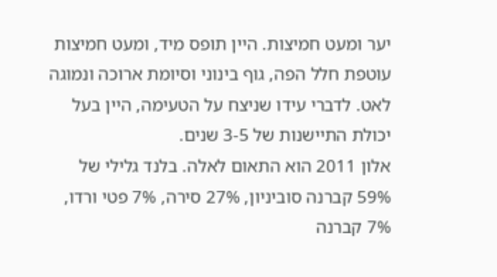יער ומעט חמיצות. היין תופס מיד, ומעט חמיצות עוטפת חלל הפה, גוף בינוני וסיומת ארוכה ונמוגה לאט. לדברי עידו שניצח על הטעימה, היין בעל יכולת התיישנות של 3-5 שנים.
אלון 2011 הוא התאום לאלה. בלנד גלילי של 59% קברנה סוביניון, 27% סירה, 7% פטי ורדו, 7% קברנה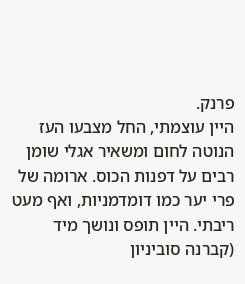פרנק.
היין עוצמתי, החל מצבעו העז הנוטה לחום ומשאיר אגלי שומן רבים על דפנות הכוס. ארומה של פרי יער כמו דומדמניות, ואף מעט ריבתי. היין תופס ונושך מיד (קברנה סוביניון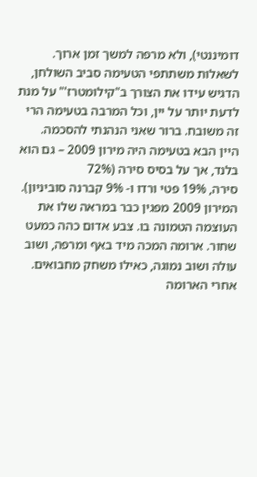דומיננטי), ולא מרפה למשך זמן ארוך.
לשאלות משתתפי הטעימה סביב השולחן, הדגיש עידו את הצורך ב"קילומטרז'" על מנת לדעת יותר על יין, וכל המרבה בטעימה הרי זה משובח. ברור שאני הנהנתי להסכמה.
היין הבא בטעימה היה מירון 2009 – גם הוא בלנד, אך על בסיס סירה (72%
סירה, 19% פטי ורדו ו- 9% קברנה סוביניון). המירון 2009 מפגין כבר במראה שלו את העוצמה הטמונה בו. צבע אדום כהה כמעט שחור. ארומה המכה מיד באף ומרפה, ושוב עולה ושוב נמוגה, כאילו משחק מחבואים. אחרי הארומה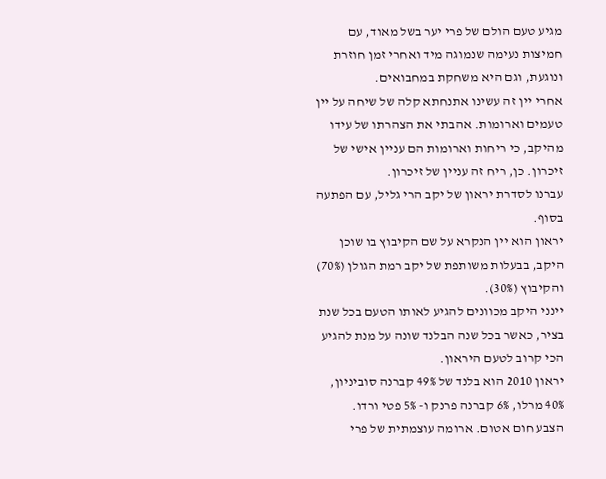מגיע טעם הולם של פרי יער בשל מאוד, עם חמיצות נעימה שנמוגה מיד ואחרי זמן חוזרת ונוגעת, וגם היא משחקת במחבואים.
אחרי יין זה עשינו אתנחתא קלה של שיחה על יין טעמים וארומות. אהבתי את הצהרתו של עידו מהיקב, כי ריחות וארומות הם עניין אישי של זיכרון. כן, ריח זה עניין של זיכרון.
עברנו לסדרת יראון של יקב הרי גליל, עם הפתעה בסוף.
יראון הוא יין הנקרא על שם הקיבוץ בו שוכן היקב, בבעלות משותפת של יקב רמת הגולן (70%) והקיבוץ (30%).
יינני היקב מכוונים להגיע לאותו הטעם בכל שנת בציר, כאשר בכל שנה הבלנד שונה על מנת להגיע הכי קרוב לטעם היראון.
יראון 2010 הוא בלנד של 49% קברנה סוביניון, 40% מרלו, 6% קברנה פרנק ו- 5% פטי ורדו.
הצבע חום אטום. ארומה עוצמתית של פרי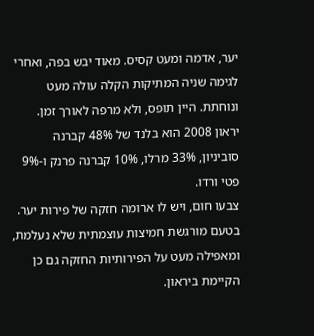יער, אדמה ומעט קסיס. מאוד יבש בפה, ואחרי לגימה שניה המתיקות הקלה עולה מעט ונוחתת. היין תופס, ולא מרפה לאורך זמן.
יראון 2008 הוא בלנד של 48% קברנה סוביניון, 33% מרלו, 10% קברנה פרנק ו-9% פטי ורדו.
צבעו חום, ויש לו ארומה חזקה של פירות יער. בטעם מורגשת חמיצות עוצמתית שלא נעלמת, ומאפילה מעט על הפירותיות החזקה גם כן הקיימת ביראון.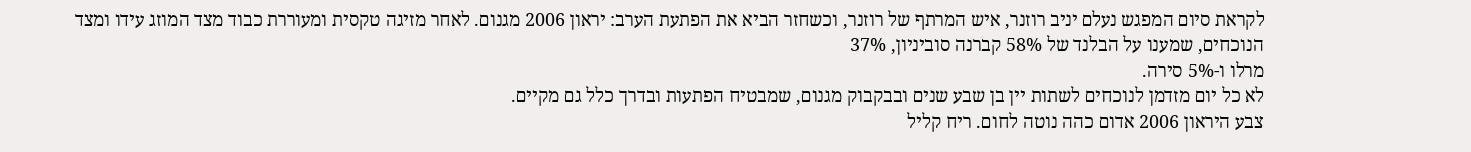לקראת סיום המפגש נעלם יניב רוזנר, איש המרתף של רוזנר, וכשחזר הביא את הפתעת הערב: יראון 2006 מגנום. לאחר מזיגה טקסית ומעוררת כבוד מצד המוזג עידו ומצד הנוכחים, שמענו על הבלנד של 58% קברנה סוביניון, 37%
מרלו ו-5% סירה.
לא כל יום מזדמן לנוכחים לשתות יין בן שבע שנים ובבקבוק מגנום, שמבטיח הפתעות ובדרך כלל גם מקיים.
צבע היראון 2006 אדום כהה נוטה לחום. ריח קליל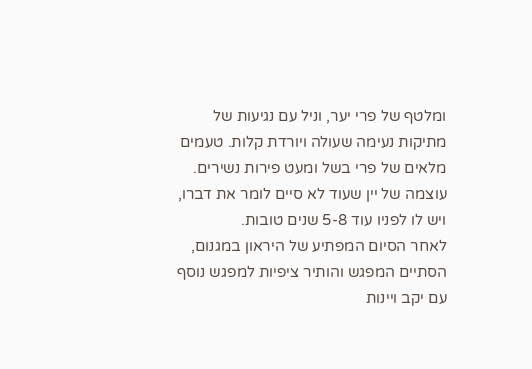ומלטף של פרי יער, וניל עם נגיעות של מתיקות נעימה שעולה ויורדת קלות. טעמים מלאים של פרי בשל ומעט פירות נשירים. עוצמה של יין שעוד לא סיים לומר את דברו, ויש לו לפניו עוד 5-8 שנים טובות.
לאחר הסיום המפתיע של היראון במגנום, הסתיים המפגש והותיר ציפיות למפגש נוסף עם יקב ויינות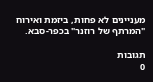מעניינים לא פחות, ביזמת ואירוח "המרתף של רוזנר" בכפר-סבא.

תגובות
0